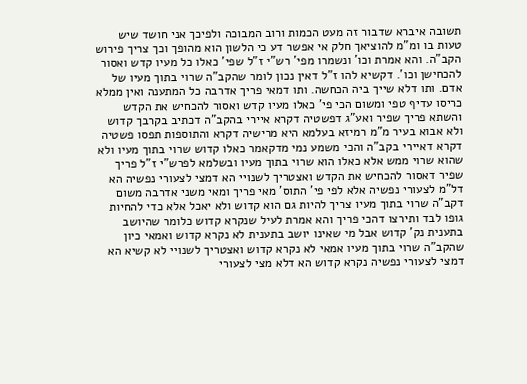תשובה איברא שדבור זה מעט הכמות ורוב המבוכה ולפיכך אני חושד שיש טעות בו ומ"מ להוציאך חלק אי אפשר דע כי הלשון הוא מהופך וכך צריך פירוש הקב"ה. והא אמרת וכו' ונשמרו מפי' רש"י ז"ל שפי' כאלו כל מעיו קדש ואסור להכחישן וכו'. דקשיא להו ז"ל דאין נכון לומר שהקב"ה שרוי בתוך מעיו של אדם. ותו דלא שייך ביה הכחשה. ותו דמאי פריך אדרבה כל המתענה ואין ממלא כריסו עדיף טפי ומשום הכי פי' כאלו מעיו קדש ואסור להכחיש את הקדש והשתא פריך שפיר ואע"ג דפשטיה דקרא איירי בהקב"ה דכתיב בקרבך קדוש ולא אבוא בעיר מ"מ רמיזא בעלמא היא מרישיה דקרא והתוספות תפסו פשטיה דקרא דאיירי בקב"ה והכי משמע נמי מדקאמר כאלו קדוש שרוי בתוך מעיו ולא שהוא שרוי ממש אלא כאלו הוא שרוי בתוך מעיו ובשלמא לפרש"י ז"ל פריך שפיר דאסור להכחיש את הקדש ואצטריך לשנויי הא דמצי לצעורי נפשיה הא דל"מ לצעורי נפשיה אלא לפי פי' התוס' מאי פריך ומאי משני אדרבה משום דקב"ה שרוי בתוך מעיו צריך להיות גם הוא קדוש ולא יאכל אלא כדי להחיות גופו לבד ותירצו דהכי פריך והא אמרת לעיל שנקרא קדוש כלומר שהיושב בתענית נק' קדוש אבל מי שאינו יושב בתענית לא נקרא קדוש ואמאי כיון שהקב"ה שרוי בתוך מעיו אמאי לא נקרא קדוש ואצטריך לשנויי לא קשיא הא דמצי לצעורי נפשיה נקרא קדוש הא דלא מצי לצעורי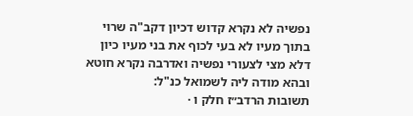נפשיה לא נקרא קדוש דכיון דקב"ה שרוי בתוך מעיו לא בעי לכוף את בני מעיו כיון דלא מצי לצעורי נפשיה ואדרבה נקרא חוטא ובהא מודה ליה לשמואל כנ"ל:
תשובות הרדב״ז חלק ו ·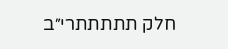חלק תתתתתרי״ב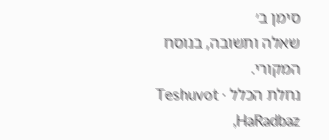סימן ב׳
שאלה ותשובה, בנוסח המקורי.
נחלת הכלל · Teshuvot HaRadbaz,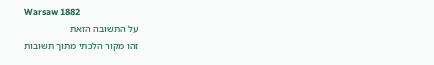Warsaw 1882
על התשובה הזאת
זהו מקור הלכתי מתוך תשובות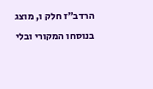הרדב״ז חלק ו, מוצג בנוסחו המקורי ובלי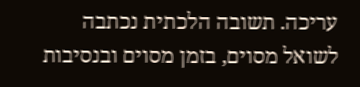עריכה. תשובה הלכתית נכתבה לשואל מסוים, בזמן מסוים ובנסיבות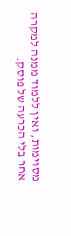מסוימות, ואין ללמוד ממנה למקרה אחר בלי הכרעה של פוסק.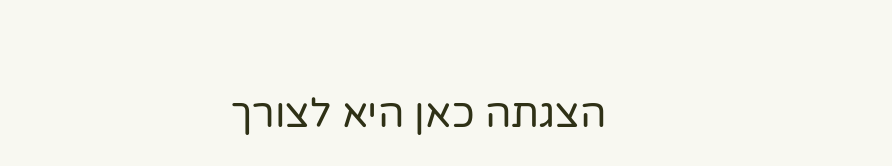הצגתה כאן היא לצורך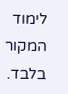לימוד המקור בלבד.